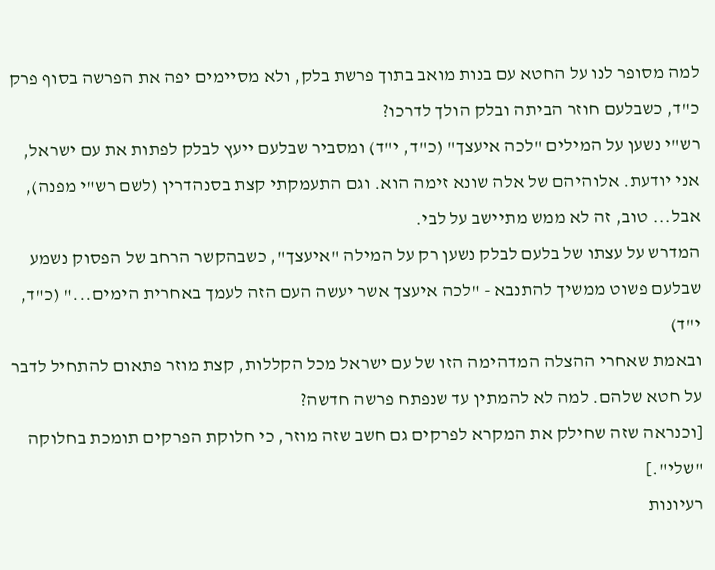למה מסופר לנו על החטא עם בנות מואב בתוך פרשת בלק, ולא מסיימים יפה את הפרשה בסוף פרק כ"ד, כשבלעם חוזר הביתה ובלק הולך לדרכו?
רש"י נשען על המילים "לכה איעצך" (כ"ד, י"ד) ומסביר שבלעם ייעץ לבלק לפתות את עם ישראל, אני יודעת. אלוהיהם של אלה שונא זימה הוא. וגם התעמקתי קצת בסנהדרין (לשם רש"י מפנה), אבל... טוב, זה לא ממש מתיישב על לבי.
המדרש על עצתו של בלעם לבלק נשען רק על המילה "איעצך", כשבהקשר הרחב של הפסוק נשמע שבלעם פשוט ממשיך להתנבא - "לכה איעצך אשר יעשה העם הזה לעמך באחרית הימים..." (כ"ד, י"ד)
ובאמת שאחרי ההצלה המדהימה הזו של עם ישראל מכל הקללות, קצת מוזר פתאום להתחיל לדבר על חטא שלהם. למה לא להמתין עד שנפתח פרשה חדשה?
[וכנראה שזה שחילק את המקרא לפרקים גם חשב שזה מוזר, כי חלוקת הפרקים תומכת בחלוקה "שלי".]
רעיונות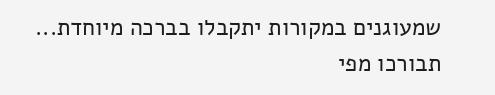שמעוגנים במקורות יתקבלו בברכה מיוחדת...
תבורכו מפי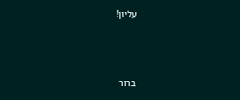עליון!



ברור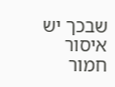שבכך יש איסור חמור